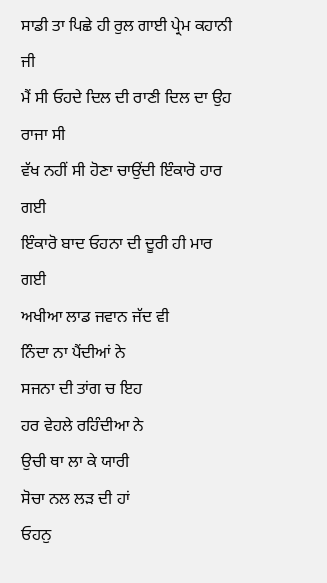ਸਾਡੀ ਤਾ ਪਿਛੇ ਹੀ ਰੁਲ ਗਾਈ ਪ੍ਰੇਮ ਕਹਾਨੀ ਜੀ
ਮੈਂ ਸੀ ਓਹਦੇ ਦਿਲ ਦੀ ਰਾਣੀ ਦਿਲ ਦਾ ਉਹ ਰਾਜਾ ਸੀ
ਵੱਖ ਨਹੀਂ ਸੀ ਹੋਣਾ ਚਾਉਂਦੀ ਇੰਕਾਰੋ ਹਾਰ ਗਈ
ਇੰਕਾਰੋ ਬਾਦ ਓਹਨਾ ਦੀ ਦੂਰੀ ਹੀ ਮਾਰ ਗਈ
ਅਖੀਆ ਲਾਡ ਜਵਾਨ ਜੱਦ ਵੀ
ਨਿੰਦਾ ਨਾ ਪੈਂਦੀਆਂ ਨੇ
ਸਜਨਾ ਦੀ ਤਾਂਗ ਚ ਇਹ
ਹਰ ਵੇਹਲੇ ਰਹਿੰਦੀਆ ਨੇ
ਉਚੀ ਥਾ ਲਾ ਕੇ ਯਾਰੀ
ਸੋਚਾ ਨਲ ਲੜ ਦੀ ਹਾਂ
ਓਹਨੁ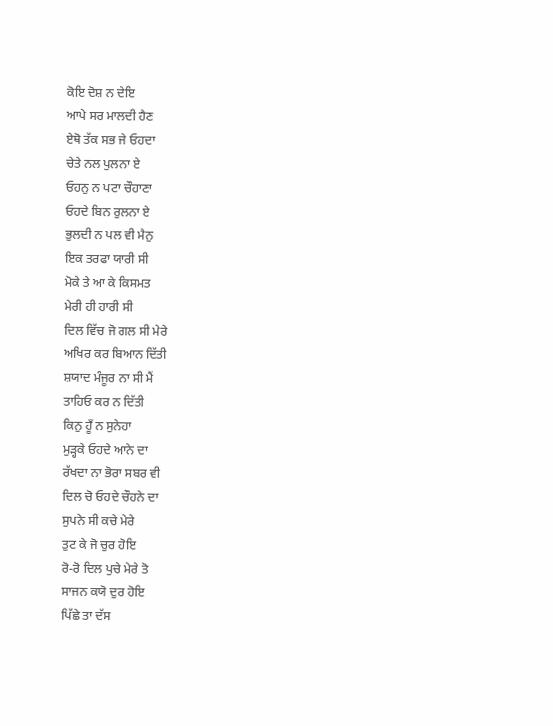ਕੋਇ ਦੋਸ਼ ਨ ਦੇਇ
ਆਪੇ ਸਰ ਮਾਲਦੀ ਹੈਣ
ਏਥੋ ਤੱਕ ਸਭ ਜੇ ਓਹਦਾ
ਚੇਤੇ ਨਲ ਪੁਲਨਾ ਏ
ਓਹਨੁ ਨ ਪਟਾ ਚੌਹਾਣਾ
ਓਹਦੇ ਬਿਨ ਰੁਲਨਾ ਏ
ਭੁਲਦੀ ਨ ਪਲ ਵੀ ਮੈਨੁ
ਇਕ ਤਰਫਾ ਯਾਰੀ ਸੀ
ਮੋਕੇ ਤੇ ਆ ਕੇ ਕਿਸਮਤ
ਮੇਰੀ ਹੀ ਹਾਰੀ ਸੀ
ਦਿਲ ਵਿੱਚ ਜੋ ਗਲ ਸੀ ਮੇਰੇ
ਅਖਿਰ ਕਰ ਬਿਆਨ ਦਿੱਤੀ
ਸ਼ਯਾਦ ਮੰਜੂਰ ਨਾ ਸੀ ਮੈਂ
ਤਾਹਿਓ ਕਰ ਨ ਦਿੱਤੀ
ਕਿਨੁ ਹੂਁ ਨ ਸੁਨੇਹਾ
ਮੁੜ੍ਹਕੇ ਓਹਦੇ ਆਨੇ ਦਾ
ਰੱਖਦਾ ਨਾ ਭੋਰਾ ਸਬਰ ਵੀ
ਦਿਲ ਚੋ ਓਹਦੇ ਚੌਹਨੇ ਦਾ
ਸੁਪਨੇ ਸੀ ਕਚੇ ਮੇਰੇ
ਤੁਟ ਕੇ ਜੋ ਚੁਰ ਹੋਇ
ਰੋ-ਰੋ ਦਿਲ ਪੁਚੇ ਮੇਰੇ ਤੋ
ਸਾਜਨ ਕਯੋ ਦੁਰ ਹੋਇ
ਪਿੱਛੇ ਤਾ ਦੱਸ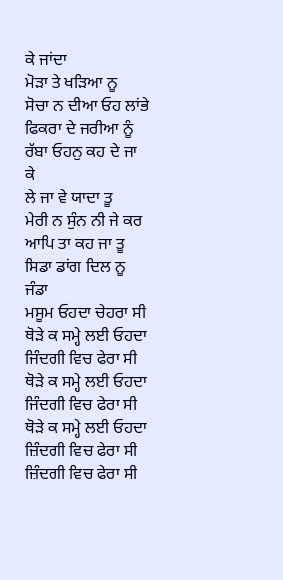ਕੇ ਜਾਂਦਾ
ਮੋੜਾ ਤੇ ਖੜਿਆ ਨੂ
ਸੋਚਾ ਨ ਦੀਆ ਓਹ ਲਾਂਭੇ
ਫਿਕਰਾ ਦੇ ਜਰੀਆ ਨੂੰ
ਰੱਬਾ ਓਹਨੁ ਕਹ ਦੇ ਜਾ ਕੇ
ਲੇ ਜਾ ਵੇ ਯਾਦਾ ਤੂ
ਮੇਰੀ ਨ ਸੁੰਨ ਨੀ ਜੇ ਕਰ
ਆਪਿ ਤਾ ਕਹ ਜਾ ਤੂ
ਸਿਡਾ ਡਾਂਗ ਦਿਲ ਨੂ ਜੰਡਾ
ਮਸੂਮ ਓਹਦਾ ਚੇਹਰਾ ਸੀ
ਥੋੜੇ ਕ ਸਮ੍ਹੇ ਲਈ ਓਹਦਾ
ਜਿੰਦਗੀ ਵਿਚ ਫੇਰਾ ਸੀ
ਥੋੜੇ ਕ ਸਮ੍ਹੇ ਲਈ ਓਹਦਾ
ਜਿੰਦਗੀ ਵਿਚ ਫੇਰਾ ਸੀ
ਥੋੜੇ ਕ ਸਮ੍ਹੇ ਲਈ ਓਹਦਾ
ਜ਼ਿੰਦਗੀ ਵਿਚ ਫੇਰਾ ਸੀ
ਜ਼ਿੰਦਗੀ ਵਿਚ ਫੇਰਾ ਸੀ